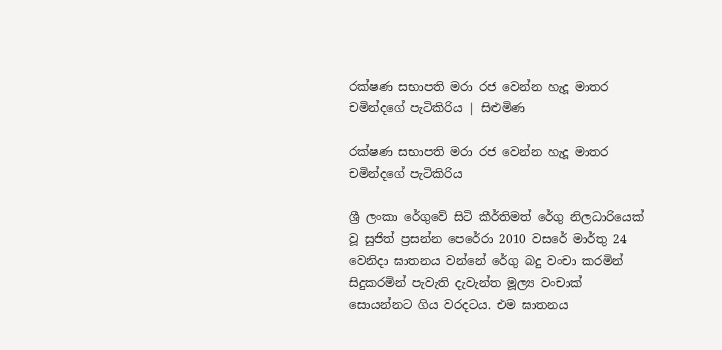රක්ෂණ සභාපති මරා රජ වෙන්න හැදූ මාතර චමින්දගේ පැටිකිරිය | සිළුමිණ

රක්ෂණ සභාපති මරා රජ වෙන්න හැදූ මාතර චමින්දගේ පැටිකිරිය

ශ්‍රී ලංකා රේගුවේ සිටි කීර්තිමත් රේගු නිලධාරියෙක් වූ සුජිත් ප්‍රසන්න පෙරේරා 2010 වසරේ මාර්තු 24 වෙනිදා ඝාතනය වන්නේ රේගු බදු වංචා කරමින් සිදුකරමින් පැවැති දැවැන්ත මූල්‍ය වංචාක් සොයන්නට ගිය වරදටය. එම ඝාතනය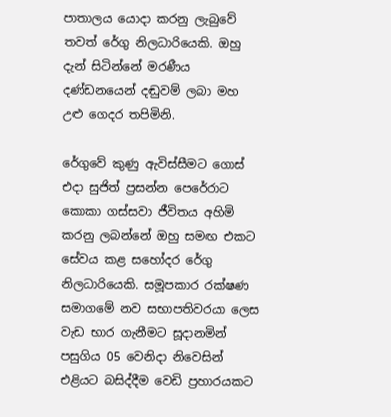පාතාලය යොදා කරනු ලැබුවේ තවත් රේගු නිලධාරියෙකි. ඔහු දැන් සිටින්නේ මරණීය දණ්ඩනයෙන් දඬුවම් ලබා මහ උළු ගෙදර තපිමිනි.

රේගුවේ කුණු ඇවිස්සීමට ගොස් එදා සුජිත් ප්‍රසන්න පෙරේරාට කොකා ගස්සවා ජීවිතය අහිමි කරනු ලබන්නේ ඔහු සමඟ එකට සේවය කළ සහෝදර රේගු නිලධාරියෙකි. සමූපකාර රක්ෂණ සමාගමේ නව සභාපතිවරයා ලෙස වැඩ භාර ගැනීමට සූදානමින් පසුගිය 05 වෙනිදා නිවෙසින් එළියට බසිද්දීම වෙඩි ප්‍රහාරයකට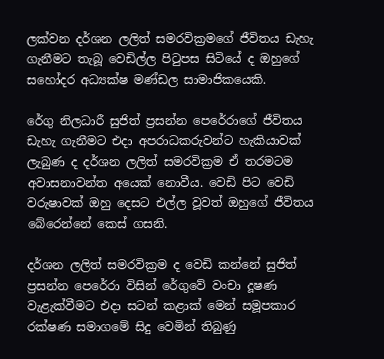ලක්වන දර්ශන ලලිත් සමරවික්‍රමගේ ජීවිතය ඩැහැ ගැනීමට තැබූ වෙඩිල්ල පිටුපස සිටියේ ද ඔහුගේ සහෝදර අධ්‍යක්ෂ මණ්ඩල සාමාජිකයෙකි.

රේගු නිලධාරී සුජිත් ප්‍රසන්න පෙරේරාගේ ජීවිතය ඩැහැ ගැනීමට එදා අපරාධකරුවන්ට හැකියාවක් ලැබුණ ද දර්ශන ලලිත් සමරවික්‍රම ඒ තරමටම අවාසනාවන්ත අයෙක් නොවීය. වෙඩි පිට වෙඩි වරුෂාවක් ඔහු දෙසට එල්ල වූවත් ඔහුගේ ජීවිතය බේරෙන්නේ කෙස් ගසනි.

දර්ශන ලලිත් සමරවික්‍රම ද වෙඩි කන්නේ සුජිත් ප්‍රසන්න පෙරේරා විසින් රේගුවේ වංචා දූෂණ වැළැක්වීමට එදා සටන් කළාක් මෙන් සමූපකාර රක්ෂණ සමාගමේ සිදු වෙමින් තිබුණු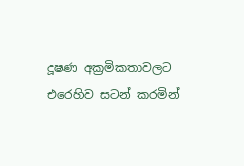දූෂණ අක්‍රමිකතාවලට එරෙහිව සටන් කරමින්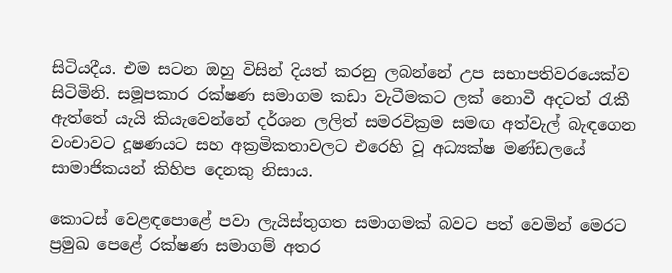සිටියදීය. එම සටන ඔහු විසින් දියත් කරනු ලබන්නේ උප සභාපතිවරයෙක්ව සිටිමිනි. සමූපකාර රක්ෂණ සමාගම කඩා වැටීමකට ලක් නොවී අදටත් රැකී ඇත්තේ යැයි කියැවෙන්නේ දර්ශන ලලිත් සමරවික්‍රම සමඟ අත්වැල් බැඳගෙන වංචාවට දූෂණයට සහ අක්‍රමිකතාවලට එරෙහි වූ අධ්‍යක්ෂ මණ්ඩලයේ සාමාජිකයන් කිහිප දෙනකු නිසාය.

කොටස් වෙළඳපොළේ පවා ලැයිස්තුගත සමාගමක් බවට පත් වෙමින් මෙරට ප්‍රමුඛ පෙළේ රක්ෂණ සමාගම් අතර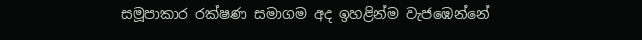සමූපාකාර රක්ෂණ සමාගම අද ඉහළින්ම වැජඹෙන්නේ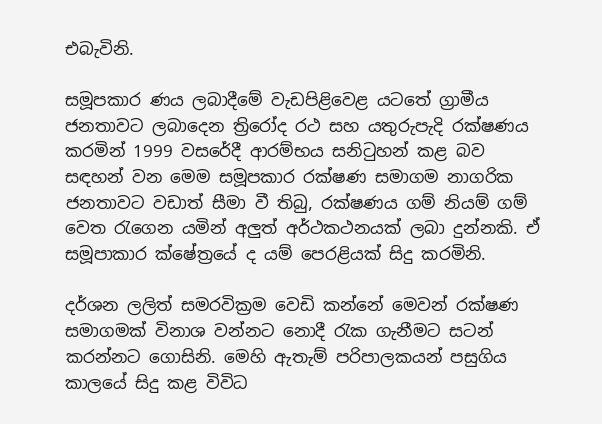එබැවිනි.

සමූපකාර ණය ලබාදීමේ වැඩපිළිවෙළ යටතේ ග්‍රාමීය ජනතාවට ලබාදෙන ත්‍රිරෝද රථ සහ යතුරුපැදි රක්ෂණය කරමින් 1999 වසරේදී ආරම්භය සනිටුහන් කළ බව සඳහන් වන මෙම සමූපකාර රක්ෂණ සමාගම නාගරික ජනතාවට වඩාත් සීමා වී තිබු, රක්ෂණය ගම් නියම් ගම් වෙත රැගෙන යමින් අලුත් අර්ථකථනයක් ලබා දුන්නකි. ඒ සමූපාකාර ක්ෂේත්‍රයේ ද යම් පෙරළියක් සිදු කරමිනි.

දර්ශන ලලිත් සමරවික්‍රම වෙඩි කන්නේ මෙවන් රක්ෂණ සමාගමක් විනාශ වන්නට නොදී රැක ගැනීමට සටන් කරන්නට ගොසිනි. මෙහි ඇතැම් පරිපාලකයන් පසුගිය කාලයේ සිදු කළ විවිධ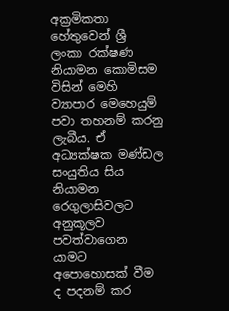අක්‍රමිකතා හේතුවෙන් ශ්‍රී ලංකා රක්ෂණ නියාමන කොමිසම විසින් මෙහි ව්‍යාපාර මෙහෙයුම් පවා තහනම් කරනු ලැබීය. ඒ අධ්‍යක්ෂක මණ්ඩල සංයුතිය සිය නියාමන රෙගුලාසිවලට අනුකූලව පවත්වාගෙන යාමට අපොහොසක් වීම ද පදනම් කර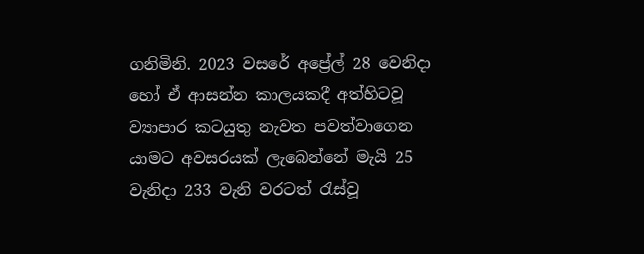ගනිමිනි. 2023 වසරේ අප්‍රේල් 28 වෙනිදා හෝ ඒ ආසන්න කාලයකදී අත්හිටවූ ව්‍යාපාර කටයුතු නැවත පවත්වාගෙන යාමට අවසරයක් ලැබෙන්නේ මැයි 25 වැනිදා 233 වැනි වරටත් රැස්වූ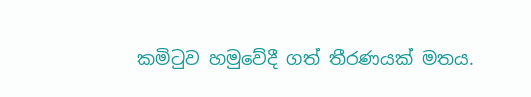කමිටුව හමුවේදී ගත් තීරණයක් මතය.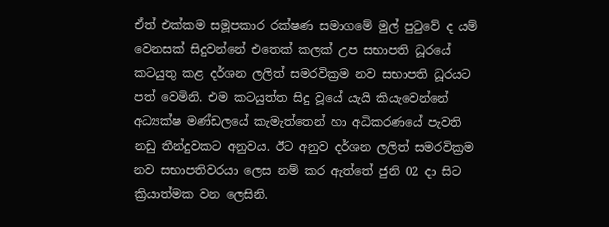ඒත් එක්කම සමූපකාර රක්ෂණ සමාගමේ මුල් පුටුවේ ද යම් වෙනසක් සිදුවන්නේ එතෙක් කලක් උප සභාපති ධූරයේ කටයුතු කළ දර්ශන ලලිත් සමරවික්‍රම නව සභාපති ධූරයට පත් වෙමිනි. එම කටයුත්ත සිදු වූයේ යැයි කියැවෙන්නේ අධ්‍යක්ෂ මණ්ඩලයේ කැමැත්තෙන් හා අධිකරණයේ පැවති නඩු තීන්දුවකට අනුවය. ඊට අනුව දර්ශන ලලිත් සමරවික්‍රම නව සභාපතිවරයා ලෙස නම් කර ඇත්තේ ජුනි 02 දා සිට ක්‍රියාත්මක වන ලෙසිනි.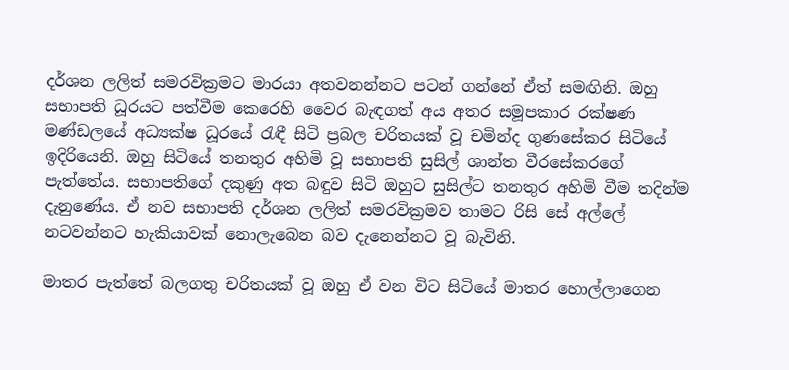දර්ශන ලලිත් සමරවික්‍රමට මාරයා අතවනන්නට පටන් ගන්නේ ඒත් සමඟිනි. ඔහු සභාපති ධූරයට පත්වීම කෙරෙහි වෛර බැඳගත් අය අතර සමූපකාර රක්ෂණ මණ්ඩලයේ අධ්‍යක්ෂ ධූරයේ රැඳී සිටි ප්‍රබල චරිතයක් වූ චමින්ද ගුණසේකර සිටියේ ඉදිරියෙනි. ඔහු සිටියේ තනතුර අහිමි වූ සභාපති සුසිල් ශාන්ත වීරසේකරගේ පැත්තේය. සභාපතිගේ දකුණු අත බඳුව සිටි ඔහුට සුසිල්ට තනතුර අහිමි වීම තදින්ම දැනුණේය. ඒ නව සභාපති දර්ශන ලලිත් සමරවික්‍රමව තාමට රිසි සේ අල්ලේ නටවන්නට හැකියාවක් නොලැබෙන බව දැනෙන්නට වූ බැවිනි.

මාතර පැත්තේ බලගතු චරිතයක් වූ ඔහු ඒ වන විට සිටියේ මාතර හොල්ලාගෙන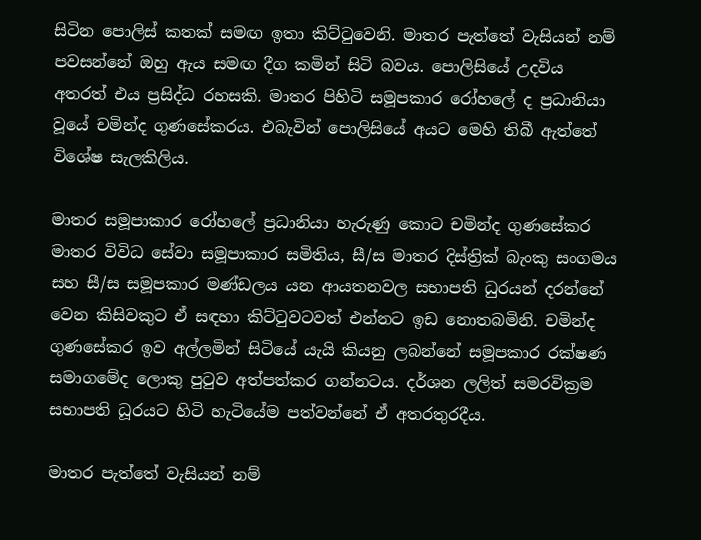සිටින පොලිස් කතක් සමඟ ඉතා කිට්ටුවෙනි. මාතර පැත්තේ වැසියන් නම් පවසන්නේ ඔහු ඇය සමඟ දීග කමින් සිටි බවය. පොලිසියේ උදවිය අතරත් එය ප්‍රසිද්ධ රහසකි. මාතර පිහිටි සමූපකාර රෝහලේ ද ප්‍රධානියා වූයේ චමින්ද ගුණසේකරය. එබැවින් පොලිසියේ අයට මෙහි තිබී ඇත්තේ විශේෂ සැලකිලිය.

මාතර සමූපාකාර රෝහලේ ප්‍රධානියා හැරුණු කොට චමින්ද ගුණසේකර මාතර විවිධ සේවා සමූපාකාර සමිතිය, සී/ස මාතර දිස්ත්‍රික් බැංකු සංගමය සහ සී/ස සමූපකාර මණ්ඩලය යන ආයතනවල සභාපති ධුරයන් දරන්නේ වෙන කිසිවකුට ඒ සඳහා කිට්ටුවටවත් එන්නට ඉඩ නොතබමිනි. චමින්ද ගුණසේකර ඉව අල්ලමින් සිටියේ යැයි කියනු ලබන්නේ සමූපකාර රක්ෂණ සමාගමේද ලොකු පුටුව අත්පත්කර ගන්නටය. දර්ශන ලලිත් සමරවික්‍රම සභාපති ධූරයට හිටි හැටියේම පත්වන්නේ ඒ අතරතුරදීය.

මාතර පැත්තේ වැසියන් නම්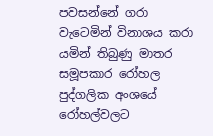පවසන්නේ ගරා වැටෙමින් විනාශය කරා යමින් තිබුණු මාතර සමූපකාර රෝහල පුද්ගලික අංශයේ රෝහල්වලට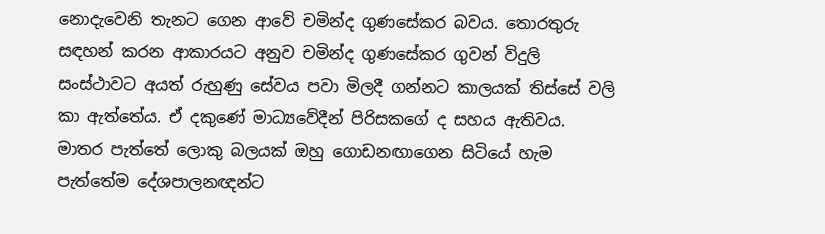නොදැවෙනි තැනට ගෙන ආවේ චමින්ද ගුණසේකර බවය. තොරතුරු සඳහන් කරන ආකාරයට අනුව චමින්ද ගුණසේකර ගුවන් විදුලි සංස්ථාවට අයත් රුහුණු සේවය පවා මිලදී ගන්නට කාලයක් තිස්සේ වලි කා ඇත්තේය. ඒ දකුණේ මාධ්‍යවේදීන් පිරිසකගේ ද සහය ඇතිවය. මාතර පැත්තේ ලොකු බලයක් ඔහු ගොඩනඟාගෙන සිටියේ හැම පැත්තේම දේශපාලනඥන්ට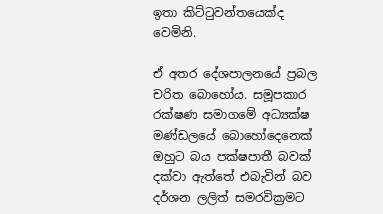ඉතා කිට්ටුවන්තයෙක්ද වෙමිනි.

ඒ අතර දේශපාලනයේ ප්‍රබල චරිත බොහෝය. සමූපකාර රක්ෂණ සමාගමේ අධ්‍යක්ෂ මණ්ඩලයේ බොහෝදෙනෙක් ඔහුට බය පක්ෂපාතී බවක් දක්වා ඇත්තේ එබැවින් බව දර්ශන ලලිත් සමරවික්‍රමට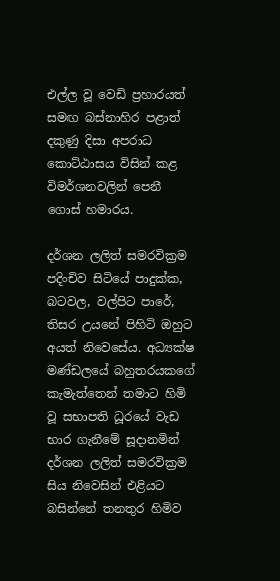එල්ල වූ වෙඩි ප්‍රහාරයත් සමඟ බස්නාහිර පළාත් දකුණු දිසා අපරාධ කොට්ඨාසය විසින් කළ විමර්ශනවලින් පෙනී ගොස් හමාරය.

දර්ශන ලලිත් සමරවික්‍රම පදිංචිව සිටියේ පාදුක්ක, බටවල, වල්පිට පාරේ, තිසර උයනේ පිහිටි ඔහුට අයත් නිවෙසේය. අධ්‍යක්ෂ මණ්ඩලයේ බහුතරයකගේ කැමැත්තෙන් තමාට හිමි වූ සභාපති ධූරයේ වැඩ භාර ගැනීමේ සූදානමින් දර්ශන ලලිත් සමරවික්‍රම සිය නිවෙසින් එළියට බසින්නේ තනතුර හිමිව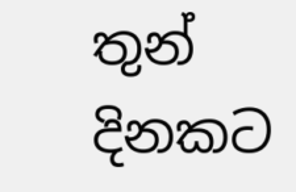තුන් දිනකට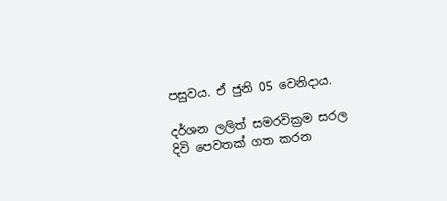පසුවය. ඒ ජුනි 05 වෙනිදාය.

දර්ශන ලලිත් සමරවික්‍රම සරල දිවි පෙවතක් ගත කරන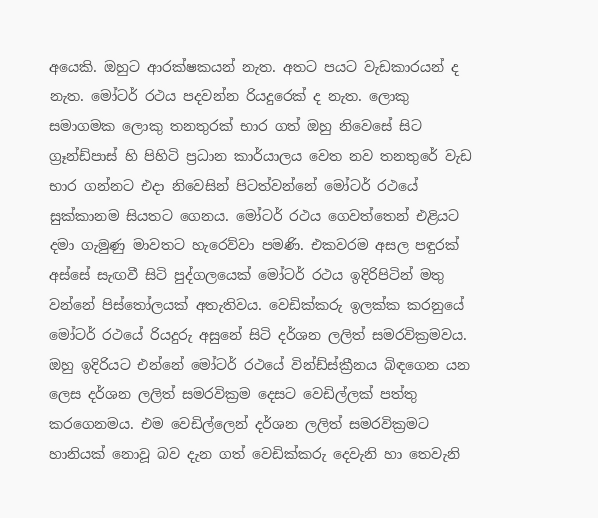අයෙකි. ඔහුට ආරක්ෂකයන් නැත. අතට පයට වැඩකාරයන් ද නැත. මෝටර් රථය පදවන්න රියදුරෙක් ද නැත. ලොකු සමාගමක ලොකු තනතුරක් භාර ගත් ඔහු නිවෙසේ සිට ග්‍රෑන්ඩ්පාස් හි පිහිටි ප්‍රධාන කාර්යාලය වෙත නව තනතුරේ වැඩ භාර ගන්නට එදා නිවෙසින් පිටත්වන්නේ මෝටර් රථයේ සුක්කානම සියතට ගෙනය. මෝටර් රථය ගෙවත්තෙන් එළියට දමා ගැමුණු මාවතට හැරෙව්වා පමණි. එකවරම අසල පඳුරක් අස්සේ සැඟවී සිටි පුද්ගලයෙක් මෝටර් රථය ඉදිරිපිටින් මතු වන්නේ පිස්තෝලයක් අතැතිවය. වෙඩික්කරු ඉලක්ක කරනුයේ මෝටර් රථයේ රියදුරු අසුනේ සිටි දර්ශන ලලිත් සමරවික්‍රමවය. ඔහු ඉදිරියට එන්නේ මෝටර් රථයේ වින්ඩ්ස්ක්‍රීනය බිඳගෙන යන ලෙස දර්ශන ලලිත් සමරවික්‍රම දෙසට වෙඩිල්ලක් පත්තු කරගෙනමය. එම වෙඩිල්ලෙන් දර්ශන ලලිත් සමරවික්‍රමට හානියක් නොවූ බව දැන ගත් වෙඩික්කරු දෙවැනි හා තෙවැනි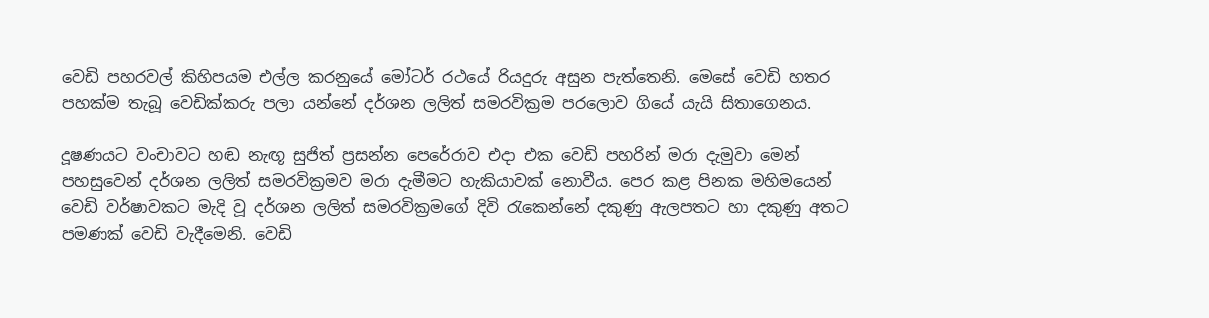වෙඩි පහරවල් කිහිපයම එල්ල කරනුයේ මෝටර් රථයේ රියදුරු අසුන පැත්තෙනි. මෙසේ වෙඩි හතර පහක්ම තැබූ වෙඩික්කරු පලා යන්නේ දර්ශන ලලිත් සමරවික්‍රම පරලොව ගියේ යැයි සිතාගෙනය.

දූෂණයට වංචාවට හඬ නැඟූ සුජිත් ප්‍රසන්න පෙරේරාව එදා එක වෙඩි පහරින් මරා දැමුවා මෙන් පහසුවෙන් දර්ශන ලලිත් සමරවික්‍රමව මරා දැමීමට හැකියාවක් නොවීය. පෙර කළ පිනක මහිමයෙන් වෙඩි වර්ෂාවකට මැදි වූ දර්ශන ලලිත් සමරවික්‍රමගේ දිවි රැකෙන්නේ දකුණු ඇලපතට හා දකුණු අතට පමණක් වෙඩි වැදීමෙනි. වෙඩි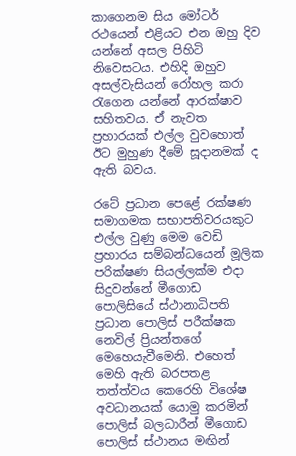කාගෙනම සිය මෝටර් රථයෙන් එළියට එන ඔහු දිව යන්නේ අසල පිහිටි නිවෙසටය. එහිදි ඔහුව අසල්වැසියන් රෝහල කරා රැගෙන යන්නේ ආරක්ෂාව සහිතවය. ඒ නැවත ප්‍රහාරයක් එල්ල වුවහොත් ඊට මුහුණ දීමේ සූදානමක් ද ඇති බවය.

රටේ ප්‍රධාන පෙළේ රක්ෂණ සමාගමක සභාපතිවරයකුට එල්ල වුණු මෙම වෙඩි ප්‍රහාරය සම්බන්ධයෙන් මූලික පරික්ෂණ සියල්ලක්ම එදා සිදුවන්නේ මීගොඩ පොලිසියේ ස්ථානාධිපති ප්‍රධාන පොලිස් පරීක්ෂක නෙවිල් ප්‍රියන්තගේ මෙහෙයැවීමෙනි. එහෙත් මෙහි ඇති බරපතළ තත්ත්වය කෙරෙහි විශේෂ අවධානයක් යොමු කරමින් පොලිස් බලධාරීන් මීගොඩ පොලිස් ස්ථානය මඟින්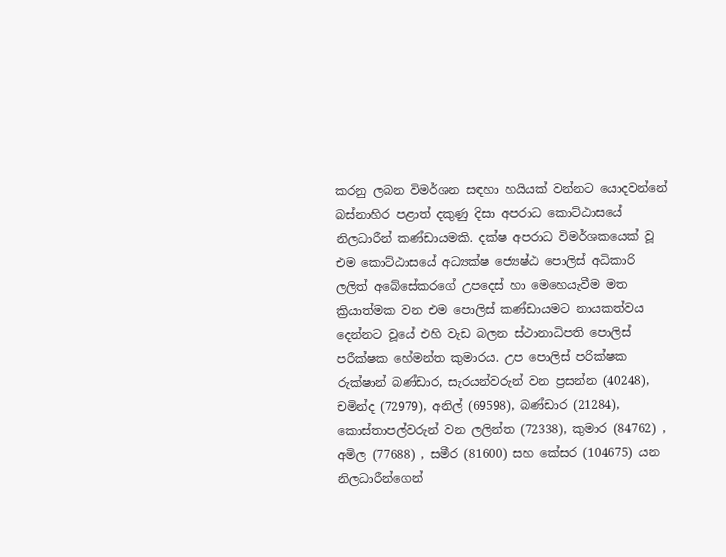කරනු ලබන විමර්ශන සඳහා හයියක් වන්නට යොදවන්නේ බස්නාහිර පළාත් දකුණු දිසා අපරාධ කොට්ඨාසයේ නිලධාරීන් කණ්ඩායමකි. දක්ෂ අපරාධ විමර්ශකයෙක් වූ එම කොට්ඨාසයේ අධ්‍යක්ෂ ජ්‍යෙෂ්ඨ පොලිස් අධිකාරි ලලිත් අබේසේකරගේ උපදෙස් හා මෙහෙයැවීම මත ක්‍රියාත්මක වන එම පොලිස් කණ්ඩායමට නායකත්වය දෙන්නට වූයේ එහි වැඩ බලන ස්ථානාධිපති පොලිස් පරීක්ෂක හේමන්ත කුමාරය. උප පොලිස් පරික්ෂක රුක්ෂාන් බණ්ඩාර, සැරයන්වරුන් වන ප්‍රසන්න (40248), චමින්ද (72979), අනිල් (69598), බණ්ඩාර (21284), කොස්තාපල්වරුන් වන ලලින්ත (72338), කුමාර (84762) , අමිල (77688) , සමීර (81600) සහ කේසර (104675) යන නිලධාරීන්ගෙන්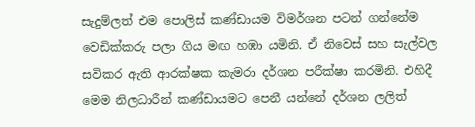සැදුම්ලත් එම පොලිස් කණ්ඩායම විමර්ශන පටන් ගන්නේම වෙඩික්කරු පලා ගිය මඟ හඹා යමිනි. ඒ නිවෙස් සහ සැල්වල සවිකර ඇති ආරක්ෂක කැමරා දර්ශන පරීක්ෂා කරමිනි. එහිදී මෙම නිලධාරීන් කණ්ඩායමට පෙනී යන්නේ දර්ශන ලලිත්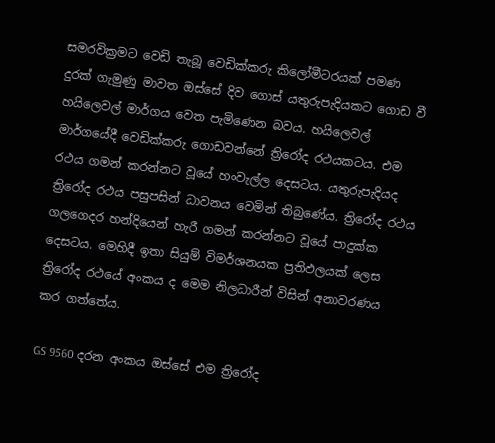සමරවික්‍රමට වෙඩි තැබූ වෙඩික්කරු කිලෝමීටරයක් පමණ දුරක් ගැමුණු මාවත ඔස්සේ දිව ගොස් යතුරුපැදියකට ගොඩ වී හයිලෙවල් මාර්ගය වෙත පැමිණෙන බවය. හයිලෙවල් මාර්ගයේදී වෙඩික්කරු ගොඩවන්නේ ත්‍රිරෝද රථයකටය. එම රථය ගමන් කරන්නට වූයේ හංවැල්ල දෙසටය. යතුරුපැදියද ත්‍රිරෝද රථය පසුපසින් ධාවනය වෙමින් තිබුණේය. ත්‍රිරෝද රථය ගලගෙදර හන්දියෙන් හැරී ගමන් කරන්නට වූයේ පාදුක්ක දෙසටය. මෙහිදී ඉතා සියුම් විමර්ශනයක ප්‍රතිඵලයක් ලෙස ත්‍රිරෝද රථයේ අංකය ද මෙම නිලධාරීන් විසින් අනාවරණය කර ගත්තේය.

GS 9560 දරන අංකය ඔස්සේ එම ත්‍රිරෝද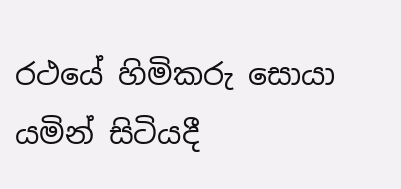රථයේ හිමිකරු සොයා යමින් සිටියදී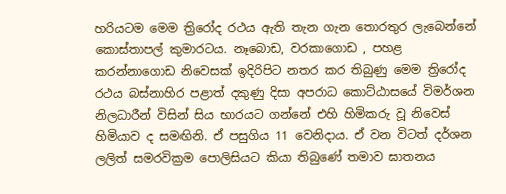හරියටම මෙම ත්‍රිරෝද රථය ඇති තැන ගැන තොරතුර ලැබෙන්නේ කොස්තාපල් කුමාරටය. නෑබොඩ, වරකාගොඩ , පහළ කරන්නාගොඩ නිවෙසක් ඉදිරිපිට නතර කර තිබුණු මෙම ත්‍රිරෝද රථය බස්නාහිර පළාත් දකුණු දිසා අපරාධ කොට්ඨාසයේ විමර්ශන නිලධාරීන් විසින් සිය භාරයට ගන්නේ එහි හිමිකරු වූ නිවෙස් හිමියාව ද සමඟිනි. ඒ පසුගිය 11 වෙනිදාය. ඒ වන විටත් දර්ශන ලලිත් සමරවික්‍රම පොලිසියට කියා තිබුණේ තමාව ඝාතනය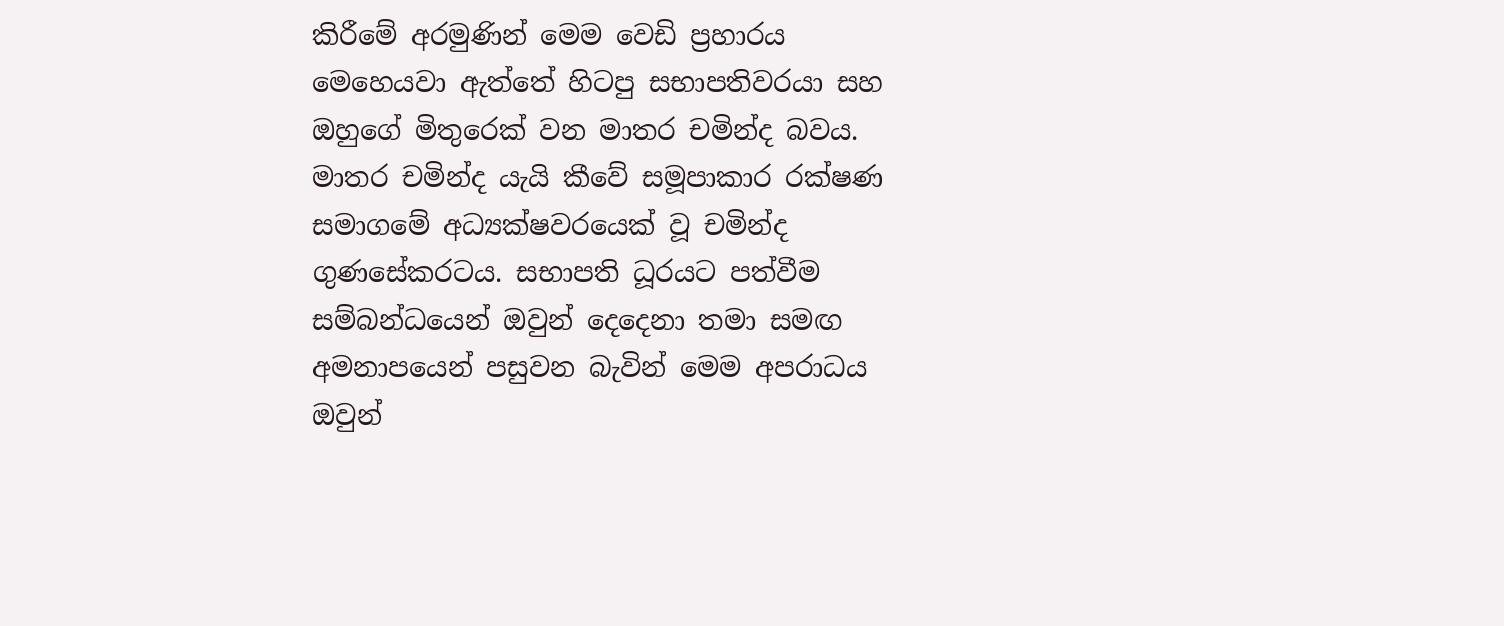කිරීමේ අරමුණින් මෙම වෙඩි ප්‍රහාරය මෙහෙයවා ඇත්තේ හිටපු සභාපතිවරයා සහ ඔහුගේ මිතුරෙක් වන මාතර චමින්ද බවය. මාතර චමින්ද යැයි කීවේ සමූපාකාර රක්ෂණ සමාගමේ අධ්‍යක්ෂවරයෙක් වූ චමින්ද ගුණසේකරටය. සභාපති ධූරයට පත්වීම සම්බන්ධයෙන් ඔවුන් දෙදෙනා තමා සමඟ අමනාපයෙන් පසුවන බැවින් මෙම අපරාධය ඔවුන්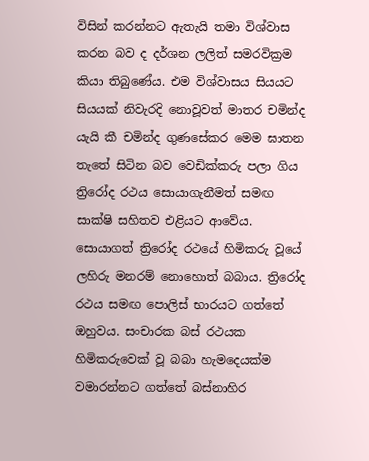විසින් කරන්නට ඇතැයි තමා විශ්වාස කරන බව ද දර්ශන ලලිත් සමරවික්‍රම කියා තිබුණේය. එම විශ්වාසය සියයට සියයක් නිවැරදි නොවූවත් මාතර චමින්ද යැයි කී චමින්ද ගුණසේකර මෙම ඝාතන තැතේ සිටින බව වෙඩික්කරු පලා ගිය ත්‍රිරෝද රථය සොයාගැනීමත් සමඟ සාක්ෂි සහිතව එළියට ආවේය. සොයාගත් ත්‍රිරෝද රථයේ හිමිකරු වූයේ ලහිරු මනරම් නොහොත් බබාය. ත්‍රිරෝද රථය සමඟ පොලිස් භාරයට ගත්තේ ඔහුවය. සංචාරක බස් රථයක හිමිකරුවෙක් වූ බබා හැමදෙයක්ම වමාරන්නට ගත්තේ බස්නාහිර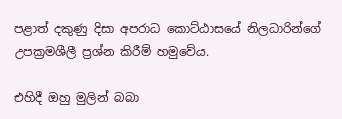පළාත් දකුණු දිසා අපරාධ කොට්ඨාසයේ නිලධාරින්ගේ උපක්‍රමශීලී ප්‍රශ්න කිරීම් හමුවේය.

එහිදී ඔහු මුලින් බබා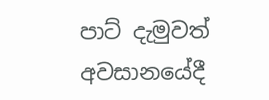පාට් දැමුවත් අවසානයේදී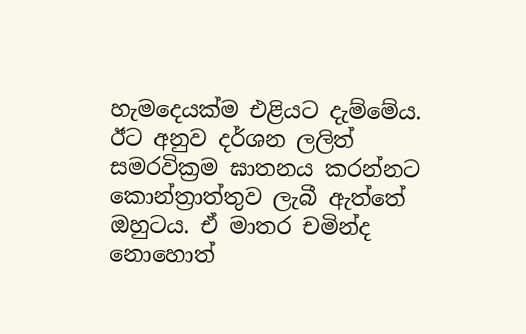හැමදෙයක්ම එළියට දැම්මේය. ඊට අනුව දර්ශන ලලිත් සමරවික්‍රම ඝාතනය කරන්නට කොන්ත්‍රාත්තුව ලැබී ඇත්තේ ඔහුටය. ඒ මාතර චමින්ද නොහොත්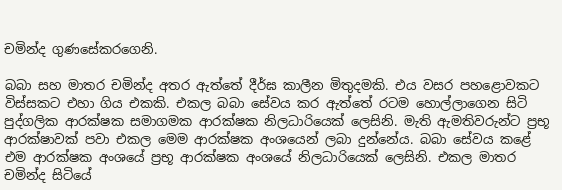චමින්ද ගුණසේකරගෙනි.

බබා සහ මාතර චමින්ද අතර ඇත්තේ දීර්ඝ කාලීන මිතුදමකි. එය වසර පහළොවකට විස්සකට එහා ගිය එකකි. එකල බබා සේවය කර ඇත්තේ රටම හොල්ලාගෙන සිටි පුද්ගලික ආරක්ෂක සමාගමක ආරක්ෂක නිලධාරියෙක් ලෙසිනි. මැති ඇමතිවරුන්ට ප්‍රභූ ආරක්ෂාවක් පවා එකල මෙම ආරක්ෂක අංශයෙන් ලබා දුන්නේය. බබා සේවය කළේ එම ආරක්ෂක අංශයේ ප්‍රභූ ආරක්ෂක අංශයේ නිලධාරියෙක් ලෙසිනි. එකල මාතර චමින්ද සිටියේ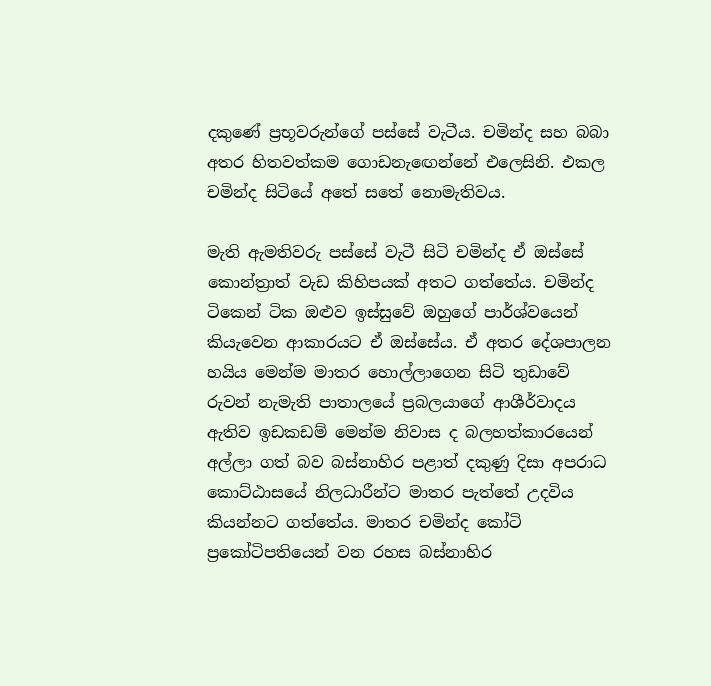දකුණේ ප්‍රභූවරුන්ගේ පස්සේ වැටීය. චමින්ද සහ බබා අතර හිතවත්කම ගොඩනැඟෙන්නේ එලෙසිනි. එකල චමින්ද සිටියේ අතේ සතේ නොමැතිවය.

මැති ඇමතිවරු පස්සේ වැටී සිටි චමින්ද ඒ ඔස්සේ කොන්ත්‍රාත් වැඩ කිහිපයක් අතට ගත්තේය. චමින්ද ටිකෙන් ටික ඔළුව ඉස්සුවේ ඔහුගේ පාර්ශ්වයෙන් කියැවෙන ආකාරයට ඒ ඔස්සේය. ඒ අතර දේශපාලන හයිය මෙන්ම මාතර හොල්ලාගෙන සිටි තුඩාවේ රුවන් නැමැති පාතාලයේ ප්‍රබලයාගේ ආශීර්වාදය ඇතිව ඉඩකඩම් මෙන්ම නිවාස ද බලහත්කාරයෙන් අල්ලා ගත් බව බස්නාහිර පළාත් දකුණු දිසා අපරාධ කොට්ඨාසයේ නිලධාරීන්ට මාතර පැත්තේ උදවිය කියන්නට ගත්තේය. මාතර චමින්ද කෝටි ප්‍රකෝටිපතියෙන් වන රහස බස්නාහිර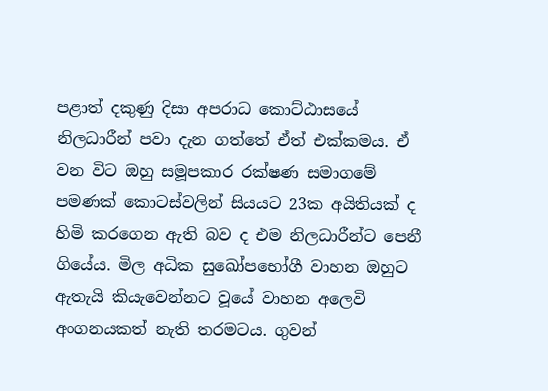පළාත් දකුණු දිසා අපරාධ කොට්ඨාසයේ නිලධාරීන් පවා දැන ගත්තේ ඒත් එක්කමය. ඒ වන විට ඔහු සමූපකාර රක්ෂණ සමාගමේ පමණක් කොටස්වලින් සියයට 23ක අයිතියක් ද හිමි කරගෙන ඇති බව ද එම නිලධාරීන්ට පෙනී ගියේය. මිල අධික සුඛෝපභෝගී වාහන ඔහුට ඇතැයි කියැවෙන්නට වූයේ වාහන අලෙවි අංගනයකත් නැති තරමටය. ගුවන්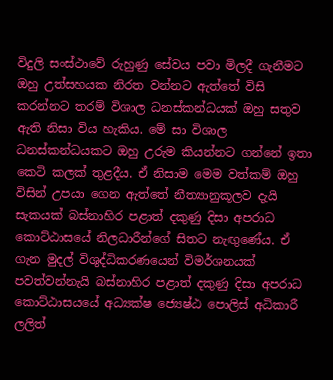විදුලි සංස්ථාවේ රුහුණු සේවය පවා මිලදී ගැනීමට ඔහු උත්සහයක නිරත වන්නට ඇත්තේ විසි කරන්නට තරම් විශාල ධනස්කන්ධයක් ඔහු සතුව ඇති නිසා විය හැකිය. මේ සා විශාල ධනස්කන්ධයකට ඔහු උරුම කියන්නට ගන්නේ ඉතා කෙටි කලක් තුළදීය. ඒ නිසාම මෙම වත්කම් ඔහු විසින් උපයා ගෙන ඇත්තේ නීත්‍යානුකූලව දැයි සැකයක් බස්නාහිර පළාත් දකුණු දිසා අපරාධ කොට්ඨාසයේ නිලධාරීන්ගේ සිතට නැඟුණේය. ඒ ගැන මුදල් විශුද්ධිකරණයෙන් විමර්ශනයක් පවත්වන්නැයි බස්නාහිර පළාත් දකුණු දිසා අපරාධ කොට්ඨාසයයේ අධ්‍යක්ෂ ජ්‍යෙෂ්ඨ පොලිස් අධිකාරී ලලිත්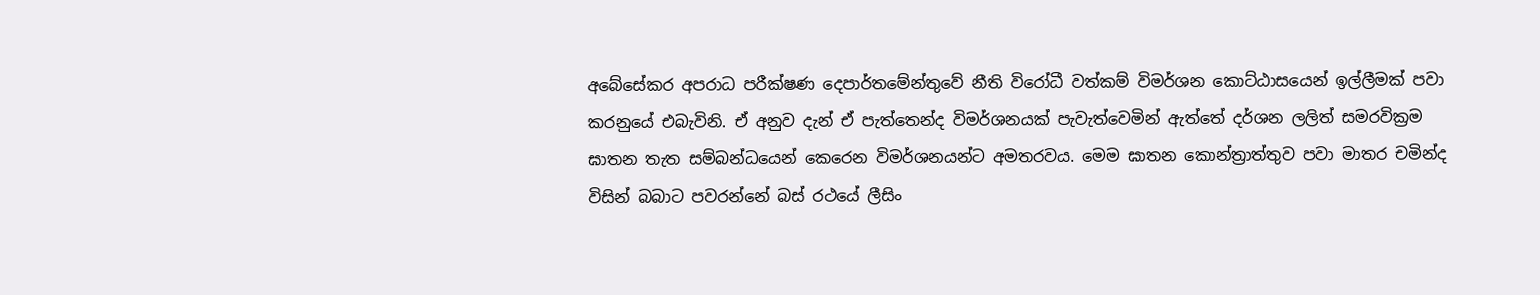අබේසේකර අපරාධ පරීක්ෂණ දෙපාර්තමේන්තුවේ නීති විරෝධී වත්කම් විමර්ශන කොට්ඨාසයෙන් ඉල්ලීමක් පවා කරනුයේ එබැවිනි. ඒ අනුව දැන් ඒ පැත්තෙන්ද විමර්ශනයක් පැවැත්වෙමින් ඇත්තේ දර්ශන ලලිත් සමරවික්‍රම ඝාතන තැත සම්බන්ධයෙන් කෙරෙන විමර්ශනයන්ට අමතරවය. මෙම ඝාතන කොන්ත්‍රාත්තුව පවා මාතර චමින්ද විසින් බබාට පවරන්නේ බස් රථයේ ලීසිං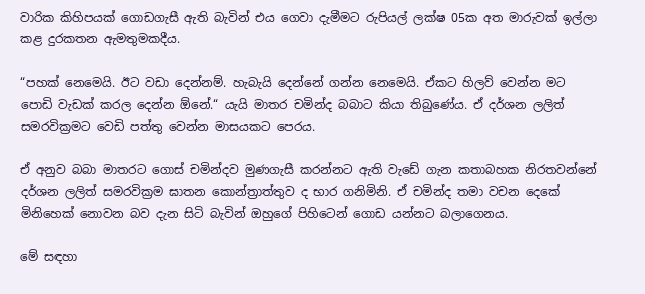වාරික කිහිපයක් ගොඩගැසී ඇති බැවින් එය ගෙවා දැමීමට රුපියල් ලක්ෂ 05ක අත මාරුවක් ඉල්ලා කළ දුරකතන ඇමතුමකදීය.

“පහක් නෙමෙයි. ඊට වඩා දෙන්නම්. හැබැයි දෙන්නේ ගන්න නෙමෙයි. ඒකට හිලව් වෙන්න මට පොඩි වැඩක් කරල දෙන්න ඕනේ.“ යැයි මාතර චමින්ද බබාට කියා තිබුණේය. ඒ දර්ශන ලලිත් සමරවික්‍රමට වෙඩි පත්තු වෙන්න මාසයකට පෙරය.

ඒ අනුව බබා මාතරට ගොස් චමින්දව මුණගැසී කරන්නට ඇති වැඩේ ගැන කතාබහක නිරතවන්නේ දර්ශන ලලිත් සමරවික්‍රම ඝාතන කොන්ත්‍රාත්තුව ද භාර ගනිමිනි. ඒ චමින්ද තමා වචන දෙකේ මිනිහෙක් නොවන බව දැන සිටි බැවින් ඔහුගේ පිහිටෙන් ගොඩ යන්නට බලාගෙනය.

මේ සඳහා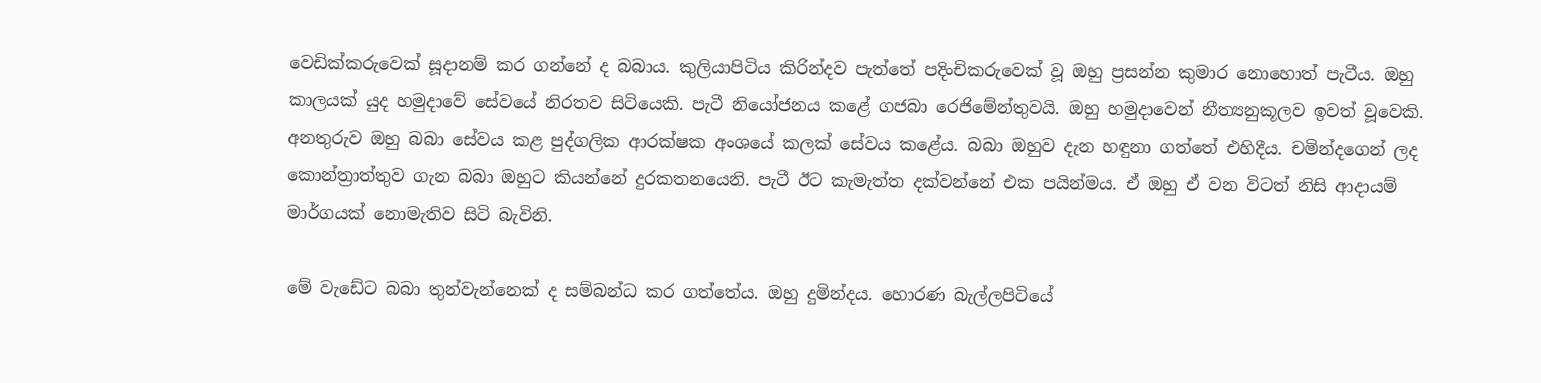වෙඩික්කරුවෙක් සූදානම් කර ගන්නේ ද බබාය. කුලියාපිටිය කිරින්දව පැත්තේ පදිංචිකරුවෙක් වූ ඔහු ප්‍රසන්න කුමාර නොහොත් පැටීය. ඔහු කාලයක් යුද හමුදාවේ සේවයේ නිරතව සිටියෙකි. පැටී නියෝජනය කළේ ගජබා රෙජිමේන්තුවයි. ඔහු හමුදාවෙන් නීත්‍යනුකූලව ඉවත් වූවෙකි. අනතුරුව ඔහු බබා සේවය කළ පුද්ගලික ආරක්ෂක අංශයේ කලක් සේවය කළේය. බබා ඔහුව දැන හඳුනා ගත්තේ එහිදීය. චමින්දගෙන් ලද කොන්ත්‍රාත්තුව ගැන බබා ඔහුට කියන්නේ දුරකතනයෙනි. පැටී ඊට කැමැත්ත දක්වන්නේ එක පයින්මය. ඒ ඔහු ඒ වන විටත් නිසි ආදායම් මාර්ගයක් නොමැතිව සිටි බැවිනි.

මේ වැඩේට බබා තුන්වැන්නෙක් ද සම්බන්ධ කර ගත්තේය. ඔහු දුමින්දය. හොරණ බැල්ලපිටියේ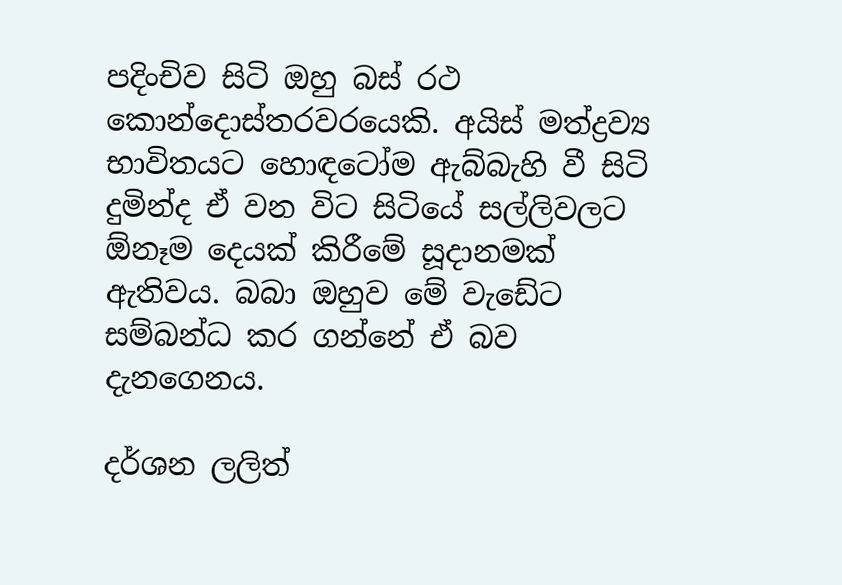පදිංචිව සිටි ඔහු බස් රථ කොන්දොස්තරවරයෙකි. අයිස් මත්ද්‍රව්‍ය භාවිතයට හොඳටෝම ඇබ්බැහි වී සිටි දුමින්ද ඒ වන විට සිටියේ සල්ලිවලට ඕනෑම දෙයක් කිරීමේ සූදානමක් ඇතිවය. බබා ඔහුව මේ වැඩේට සම්බන්ධ කර ගන්නේ ඒ බව දැනගෙනය.

දර්ශන ලලිත්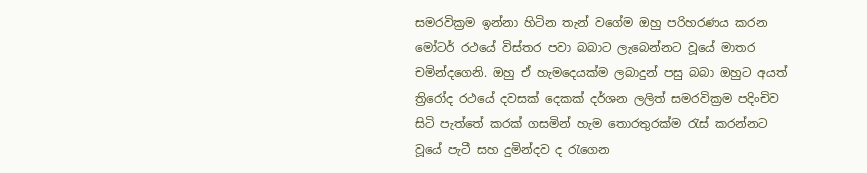සමරවික්‍රම ඉන්නා හිටින තැන් වගේම ඔහු පරිහරණය කරන මෝටර් රථයේ විස්තර පවා බබාට ලැබෙන්නට වූයේ මාතර චමින්දගෙනි. ඔහු ඒ හැමදෙයක්ම ලබාදුන් පසු බබා ඔහුට අයත් ත්‍රිරෝද රථයේ දවසක් දෙකක් දර්ශන ලලිත් සමරවික්‍රම පදිංචිව සිටි පැත්තේ කරක් ගසමින් හැම තොරතුරක්ම රැස් කරන්නට වූයේ පැටී සහ දුමින්දව ද රැගෙන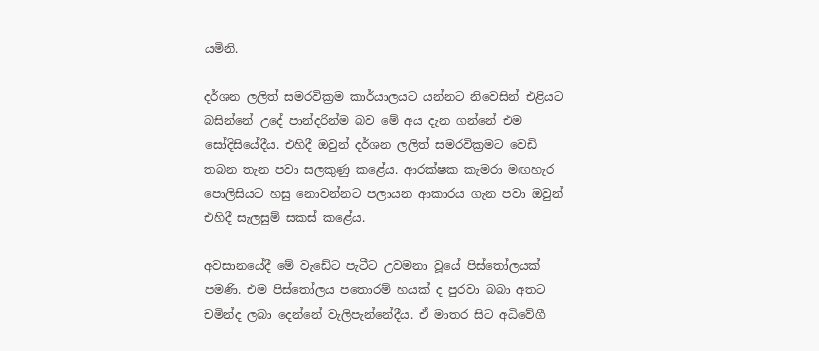යමිනි.

දර්ශන ලලිත් සමරවික්‍රම කාර්යාලයට යන්නට නිවෙසින් එළියට බසින්නේ උදේ පාන්දරින්ම බව මේ අය දැන ගන්නේ එම සෝදිසියේදීය. එහිදී ඔවුන් දර්ශන ලලිත් සමරවික්‍රමට වෙඩි තබන තැන පවා සලකුණු කළේය. ආරක්ෂක කැමරා මඟහැර පොලිසියට හසු නොවන්නට පලායන ආකාරය ගැන පවා ඔවුන් එහිදී සැලසුම් සකස් කළේය.

අවසානයේදී මේ වැඩේට පැටීට උවමනා වූයේ පිස්තෝලයක් පමණි. එම පිස්තෝලය පතොරම් හයක් ද පුරවා බබා අතට චමින්ද ලබා දෙන්නේ වැලිපැන්නේදීය. ඒ මාතර සිට අධිවේගී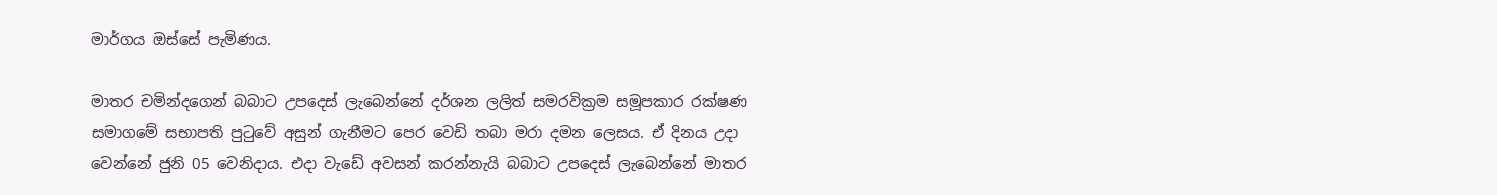මාර්ගය ඔස්සේ පැමිණය.

මාතර චමින්දගෙන් බබාට උපදෙස් ලැබෙන්නේ දර්ශන ලලිත් සමරවික්‍රම සමූපකාර රක්ෂණ සමාගමේ සභාපති පුටුවේ අසුන් ගැනීමට පෙර වෙඩි තබා මරා දමන ලෙසය. ඒ දිනය උදා වෙන්නේ ජුනි 05 වෙනිදාය. එදා වැඩේ අවසන් කරන්නැයි බබාට උපදෙස් ලැබෙන්නේ මාතර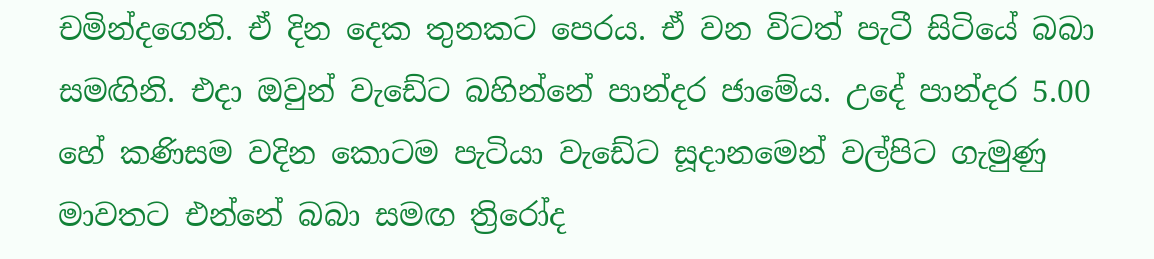චමින්දගෙනි. ඒ දින දෙක තුනකට පෙරය. ඒ වන විටත් පැටී සිටියේ බබා සමඟිනි. එදා ඔවුන් වැඩේට බහින්නේ පාන්දර ජාමේය. උදේ පාන්දර 5.00 හේ කණිසම වදින කොටම පැටියා වැඩේට සූදානමෙන් වල්පිට ගැමුණු මාවතට එන්නේ බබා සමඟ ත්‍රිරෝද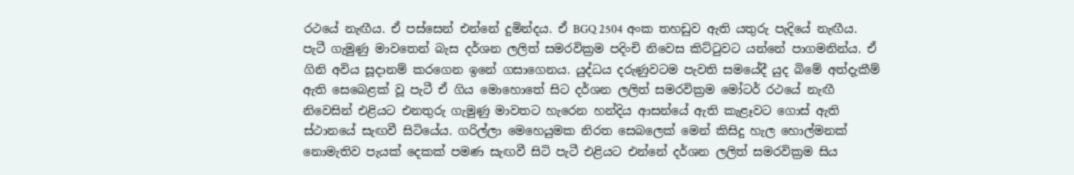රථයේ නැඟීය. ඒ පස්සෙන් එන්නේ දුමින්දය. ඒ BGQ 2504 අංක තහඩුව ඇති යතුරු පැදියේ නැඟීය. පැටී ගැමුණු මාවතෙන් බැස දර්ශන ලලිත් සමරවික්‍රම පදිංචි නිවෙස කිට්ටුවට යන්නේ පාගමනින්ය. ඒ ගිනි අවිය සූදානම් කරගෙන ඉනේ ගසාගෙනය. යුද්ධය දරුණුවටම පැවති සමයේදී යුද බිමේ අත්දැකීම් ඇති සෙබ‍ෙළක් වූ පැටී ඒ ගිය මොහොතේ සිට දර්ශන ලලිත් සමරවික්‍රම මෝටර් රථයේ නැඟී නිවෙසින් එළියට එනතුරු ගැමුණු මාවතට හැරෙන හන්දිය ආසන්යේ ඇති කැළෑවට ගොස් ඇති ස්ථානයේ සැඟවී සිටියේය. ගරිල්ලා මෙහෙයුමක නිරත සෙබලෙක් මෙන් කිසිදු හැල හොල්මනක් නොමැතිව පැයක් දෙකක් පමණ සැඟවී සිටි පැටී එළියට එන්නේ දර්ශන ලලිත් සමරවික්‍රම සිය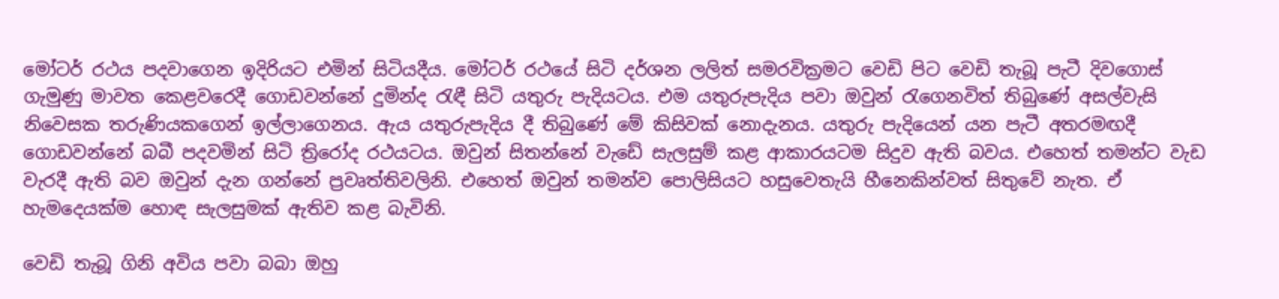මෝටර් රථය පදවාගෙන ඉදිරියට එමින් සිටියදීය. මෝටර් රථයේ සිටි දර්ශන ලලිත් සමරවික්‍රමට වෙඩි පිට වෙඩි තැබූ පැටී දිවගොස් ගැමුණු මාවත කෙළවරෙදී ගොඩවන්නේ දුමින්ද රැඳී සිටි යතුරු පැදියටය. එම යතුරුපැදිය පවා ඔවුන් රැගෙනවිත් තිබුණේ අසල්වැසි නිවෙසක තරුණියකගෙන් ඉල්ලාගෙනය. ඇය යතුරුපැදිය දී තිබුණේ මේ කිසිවක් නොදැනය. යතුරු පැදියෙන් යන පැටී අතරමඟදී ගොඩවන්නේ බබී පදවමින් සිටි ත්‍රිරෝද රථයටය. ඔවුන් සිතන්නේ වැඩේ සැලසුම් කළ ආකාරයටම සිදුව ඇති බවය. එහෙත් තමන්ට වැඩ වැරදී ඇති බව ඔවුන් දැන ගන්නේ ප්‍රවෘත්තිවලිනි. එහෙත් ඔවුන් තමන්ව පොලිසියට හසුවෙතැයි හීනෙකින්වත් සිතුවේ නැත. ඒ හැමදෙයක්ම හොඳ සැලසුමක් ඇතිව කළ බැවිනි.

වෙඩි තැබූ ගිනි අවිය පවා බබා ඔහු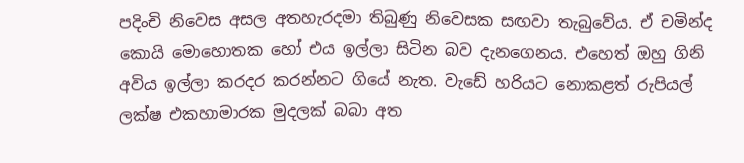පදිංචි නිවෙස අසල අතහැරදමා තිබුණු නිවෙසක සඟවා තැබුවේය. ඒ චමින්ද කොයි මොහොතක හෝ එය ඉල්ලා සිටින බව දැනගෙනය. එහෙත් ඔහු ගිනි අවිය ඉල්ලා කරදර කරන්නට ගියේ නැත. වැඩේ හරියට නොකළත් රුපියල් ලක්ෂ එකහාමාරක මුදලක් බබා අත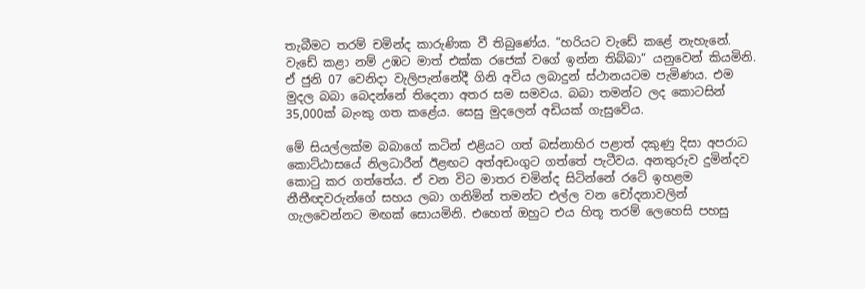තැබීමට තරම් චමින්ද කාරුණික වී තිබුණේය. “හරියට වැඩේ කළේ නැහැනේ. වැඩේ කළා නම් උඹට මාත් එක්ක රජෙක් වගේ ඉන්න තිබ්බා“ යනුවෙන් කියමිනි. ඒ ජුනි 07 වෙනිදා වැලිපැන්නේදී ගිනි අවිය ලබාදුන් ස්ථානයටම පැමිණය. එම මුදල බබා බෙදන්නේ තිදෙනා අතර සම සමවය. බබා තමන්ට ලද කොටසින් 35,000ක් බැංකු ගත කළේය. සෙසු මුදලෙන් අඩියක් ගැසුවේය.

මේ සියල්ලක්ම බබාගේ කටින් එළියට ගත් බස්නාහිර පළාත් දකුණු දිසා අපරාධ කොට්ඨාසයේ නිලධාරීන් ඊළඟට අත්අඩංගුට ගත්තේ පැටීවය. අනතුරුව දුමින්දව කොටු කර ගත්තේය. ඒ වන විට මාතර චමින්ද සිටින්නේ රටේ ඉහළම නීතීඥවරුන්ගේ සහය ලබා ගනිමින් තමන්ට එල්ල වන චෝදනාවලින් ගැලවෙන්නට මඟක් සොයමිනි. එහෙත් ඔහුට එය හිතූ තරම් ලෙහෙසි පහසු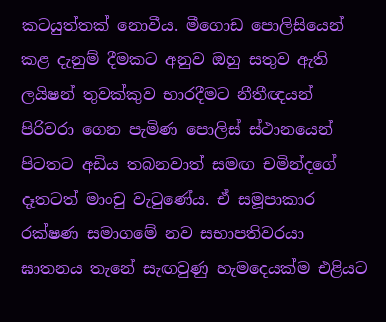කටයුත්තක් නොවීය. මීගොඩ පොලිසියෙන් කළ දැනුම් දීමකට අනුව ඔහු සතුව ඇති ලයිෂන් තුවක්කුව භාරදීමට නීතීඥයන් පිරිවරා ගෙන පැමිණ පොලිස් ස්ථානයෙන් පිටතට අඩිය තබනවාත් සමඟ චමින්දගේ දෑතටත් මාංචු වැටුණේය. ඒ සමූපාකාර රක්ෂණ සමාගමේ නව සභාපතිවරයා ඝාතනය තැනේ සැඟවුණු හැමදෙයක්ම එළියට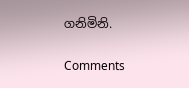ගනිමිනි.

Comments